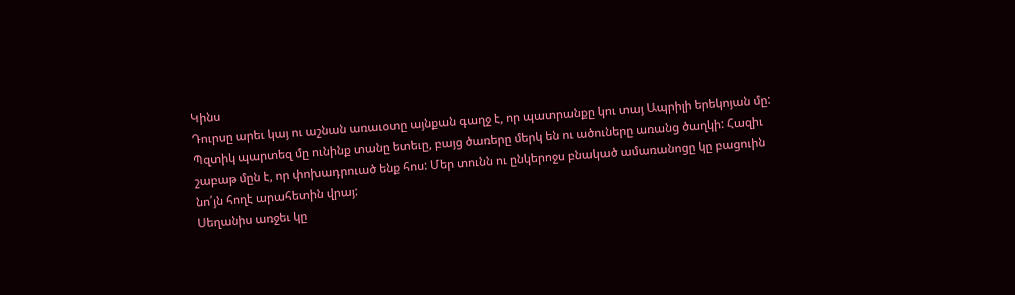Կինս
Դուրսը արեւ կայ ու աշնան առաւօտը այնքան գաղջ է, որ պատրանքը կու տայ Ապրիլի երեկոյան մը: Պզտիկ պարտեզ մը ունինք տանը ետեւը, բայց ծառերը մերկ են ու ածուները առանց ծաղկի: Հազիւ շաբաթ մըն է, որ փոխադրուած ենք հոս: Մեր տունն ու ընկերոջս բնակած ամառանոցը կը բացուին նո՛յն հողէ արահետին վրայ:
Սեղանիս առջեւ կը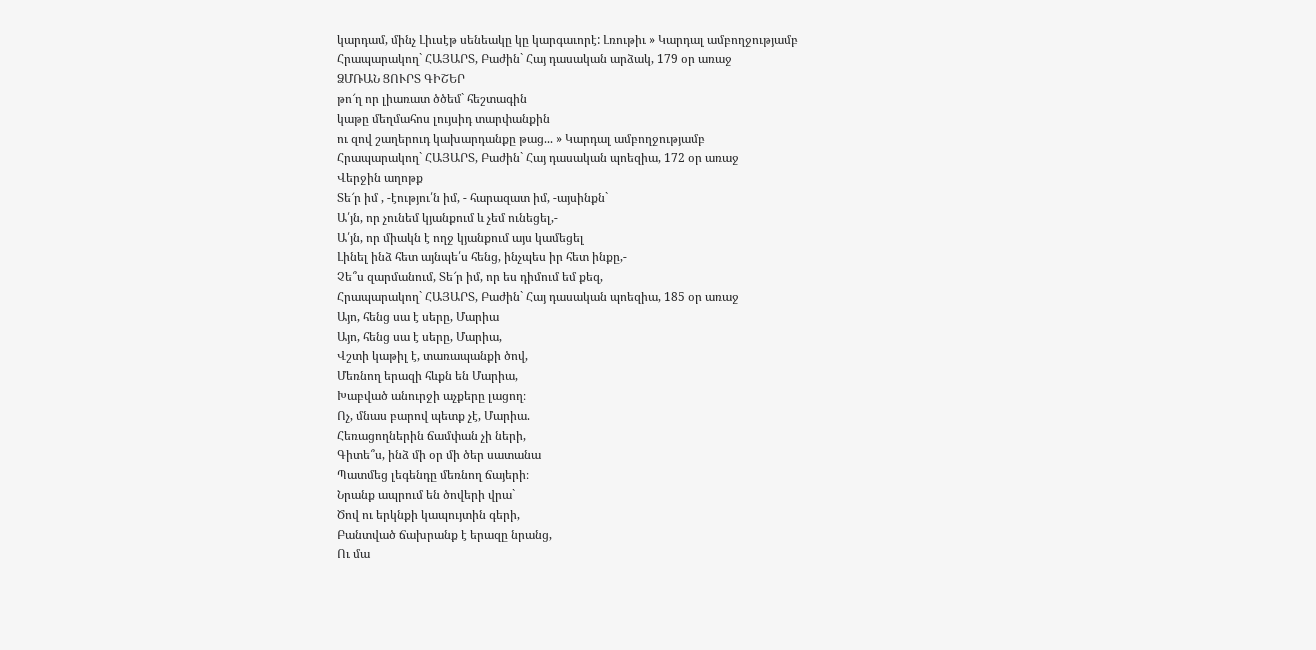կարդամ, մինչ Լիւսէթ սենեակը կը կարգաւորէ: Լռութիւ » Կարդալ ամբողջությամբ
Հրապարակող` ՀԱՅԱՐՏ, Բաժին` Հայ դասական արձակ, 179 օր առաջ
ՁՄՌԱՆ ՑՈՒՐՏ ԳԻՇԵՐ
թո՜ղ որ լիառատ ծծեմ` հեշտագին
կաթը մեղմահոս լույսիդ տարփանքին
ու զով շաղերուդ կախարդանքը թաց... » Կարդալ ամբողջությամբ
Հրապարակող` ՀԱՅԱՐՏ, Բաժին` Հայ դասական պոեզիա, 172 օր առաջ
Վերջին աղոթք
Տե՜ր իմ , -էությու՛ն իմ, - հարազատ իմ, -այսինքն`
Ա՛յն, որ չունեմ կյանքում և չեմ ունեցել,-
Ա՛յն, որ միակն է ողջ կյանքում այս կամեցել
Լինել ինձ հետ այնպե՛ս հենց, ինչպես իր հետ ինքը,-
Չե՞ս զարմանում, Տե՜ր իմ, որ ես դիմում եմ քեզ,
Հրապարակող` ՀԱՅԱՐՏ, Բաժին` Հայ դասական պոեզիա, 185 օր առաջ
Այո, հենց սա է սերը, Մարիա
Այո, հենց սա է սերը, Մարիա,
Վշտի կաթիլ է, տառապանքի ծով,
Մեռնող երազի հևքն են Մարիա,
Խաբված անուրջի աչքերը լացող։
Ոչ, մնաս բարով պետք չէ, Մարիա.
Հեռացողներին ճամփան չի ների,
Գիտե՞ս, ինձ մի օր մի ծեր սատանա
Պատմեց լեգենդը մեռնող ճայերի։
Նրանք ապրում են ծովերի վրա`
Ծով ու երկնքի կապույտին գերի,
Բանտված ճախրանք է երազը նրանց,
Ու մա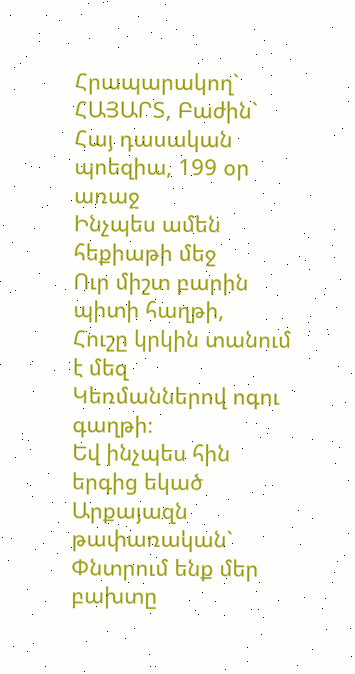Հրապարակող` ՀԱՅԱՐՏ, Բաժին` Հայ դասական պոեզիա, 199 օր առաջ
Ինչպես ամեն հեքիաթի մեջ
Ուր միշտ բարին պիտի հաղթի,
Հուշը կրկին տանում է մեզ
Կեռմաններով ոգու գաղթի։
Եվ ինչպես հին երգից եկած
Արքայազն թափառական`
Փնտրում ենք մեր բախտը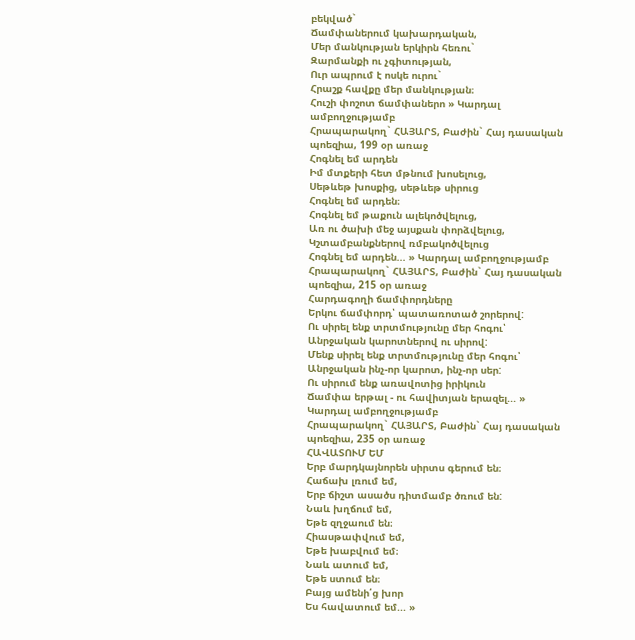բեկված`
Ճամփաներում կախարդական,
Մեր մանկության երկիրն հեռու`
Զարմանքի ու չգիտության,
Ուր ապրում է ոսկե ուրու`
Հրաշք հավքը մեր մանկության։
Հուշի փոշոտ ճամփաներո » Կարդալ ամբողջությամբ
Հրապարակող` ՀԱՅԱՐՏ, Բաժին` Հայ դասական պոեզիա, 199 օր առաջ
Հոգնել եմ արդեն
Իմ մտքերի հետ մթնում խոսելուց,
Սեթևեթ խոսքից, սեթևեթ սիրուց
Հոգնել եմ արդեն։
Հոգնել եմ թաքուն ալեկոծվելուց,
Առ ու ծախի մեջ այսքան փորձվելուց,
Կշտամբանքներով ռմբակոծվելուց
Հոգնել եմ արդեն... » Կարդալ ամբողջությամբ
Հրապարակող` ՀԱՅԱՐՏ, Բաժին` Հայ դասական պոեզիա, 215 օր առաջ
Հարդագողի ճամփորդները
Երկու ճամփորդ՝ պատառոտած շորերով:
Ու սիրել ենք տրտմությունը մեր հոգու՝
Անրջական կարոտներով ու սիրով:
Մենք սիրել ենք տրտմությունը մեր հոգու՝
Անրջական ինչ-որ կարոտ, ինչ-որ սեր:
Ու սիրում ենք առավոտից իրիկուն
Ճամփա երթալ - ու հավիտյան երազել... » Կարդալ ամբողջությամբ
Հրապարակող` ՀԱՅԱՐՏ, Բաժին` Հայ դասական պոեզիա, 235 օր առաջ
ՀԱՎԱՏՈՒՄ ԵՄ
Երբ մարդկայնորեն սիրտս գերում են։
Հաճախ լռում եմ,
Երբ ճիշտ ասածս դիտմամբ ծռում են:
Նաև խղճում եմ,
Եթե զղջաում են։
Հիասթափվում եմ,
Եթե խաբվում եմ։
Նաև ատում եմ,
Եթե ստում են։
Բայց ամենի՛ց խոր
Ես հավատում եմ... »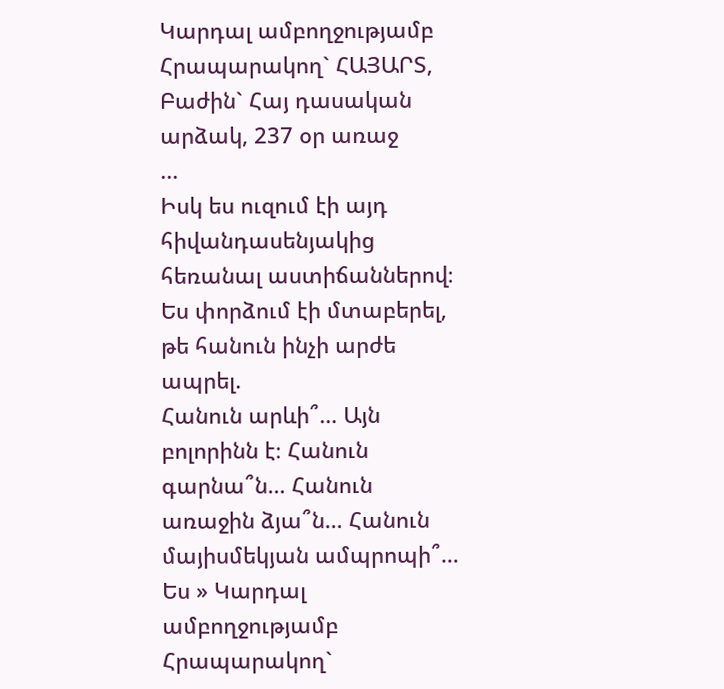Կարդալ ամբողջությամբ
Հրապարակող` ՀԱՅԱՐՏ, Բաժին` Հայ դասական արձակ, 237 օր առաջ
...
Իսկ ես ուզում էի այդ հիվանդասենյակից հեռանալ աստիճաններով։
Ես փորձում էի մտաբերել, թե հանուն ինչի արժե ապրել.
Հանուն արևի՞… Այն բոլորինն է։ Հանուն գարնա՞ն… Հանուն առաջին ձյա՞ն… Հանուն մայիսմեկյան ամպրոպի՞…
Ես » Կարդալ ամբողջությամբ
Հրապարակող`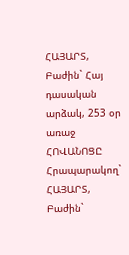ՀԱՅԱՐՏ, Բաժին` Հայ դասական արձակ, 253 օր առաջ
ՀՈՎԱՆՈՑԸ
Հրապարակող` ՀԱՅԱՐՏ, Բաժին`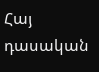Հայ դասական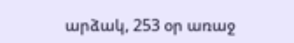արձակ, 253 օր առաջ